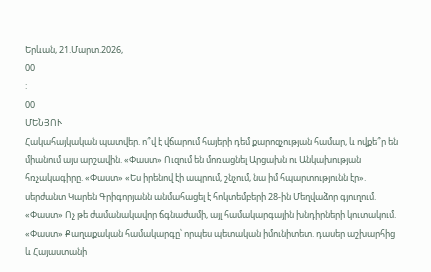Երևան, 21.Մարտ.2026,
00
:
00
ՄԵՆՅՈՒ
Հակահայկական պատվեր. ո՞վ է վճարում հայերի դեմ քարոզչության համար, և ովքե՞ր են միանում այս արշավին. «Փաստ» Ուզում են մոռացնել Արցախն ու Անկախության հռչակագիրը. «Փաստ» «Ես իրենով էի ապրում, շնչում, նա իմ հպարտությունն էր». սերժանտ Կարեն Գրիգորյանն անմահացել է հոկտեմբերի 28-ին Մեղվաձոր գյուղում. «Փաստ» Ոչ թե ժամանակավոր ճգնաժամի, այլ համակարգային խնդիրների կուտակում. «Փաստ» Քաղաքական համակարգը՝ որպես պետական իմունիտետ. դասեր աշխարհից և Հայաստանի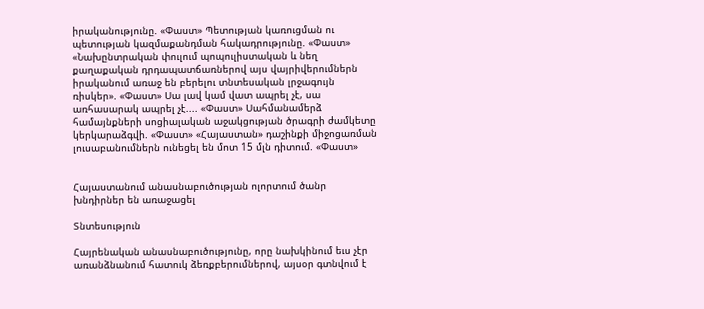իրականությունը. «Փաստ» Պետության կառուցման ու պետության կազմաքանդման հակադրությունը. «Փաստ» «Նախընտրական փուլում պոպուլիստական և նեղ քաղաքական դրդապատճառներով այս վայրիվերումներն իրականում առաջ են բերելու տնտեսական լրջագույն ռիսկեր». «Փաստ» Սա լավ կամ վատ ապրել չէ, սա առհասարակ ապրել չէ.... «Փաստ» Սահմանամերձ համայնքների սոցիալական աջակցության ծրագրի ժամկետը կերկարաձգվի. «Փաստ» «Հայաստան» դաշինքի միջոցառման լուսաբանումներն ունեցել են մոտ 15 մլն դիտում. «Փաստ»


Հայաստանում անասնաբուծության ոլորտում ծանր խնդիրներ են առաջացել

Տնտեսություն

Հայրենական անասնաբուծությունը, որը նախկինում եւս չէր առանձնանում հատուկ ձեռքբերումներով, այսօր գտնվում է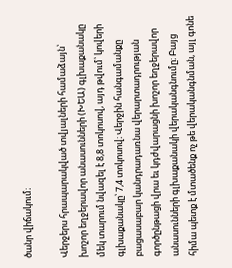ծանր վիճակում։

Վերջերս հրապարակված տվյալների համաձայն՝ խոշոր եղջերավոր անասունների (ԽԵԱ) գլխաքանակը մեկ տարում նվազել է 8,8 տոկոսով, այդ թվում՝ կովերի գլխաքանակը՝ 7,4 տոկոսով։ Վերջին հանգամանքը բացասաբար կանդրադառնա վերարտադրության գործընթացի վրա եւ կդժվարացնի խոշոր եղջերավոր անասունների գլխաքանակի վերականգնումը։ Բայց հիմա պետք է մտածենք ոչ թե վերականգնման, այլ գոնե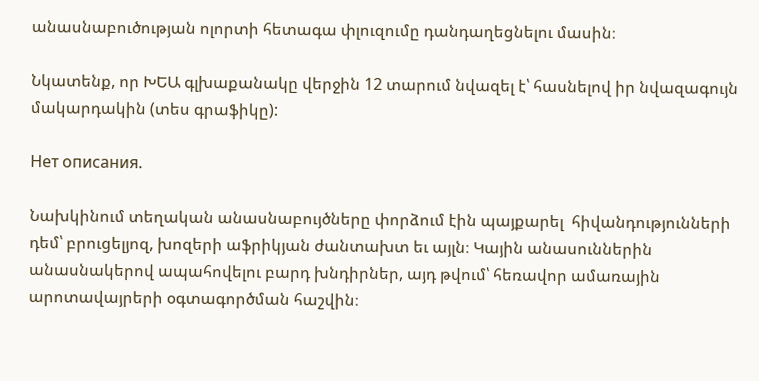անասնաբուծության ոլորտի հետագա փլուզումը դանդաղեցնելու մասին։

Նկատենք, որ ԽԵԱ գլխաքանակը վերջին 12 տարում նվազել է՝ հասնելով իր նվազագույն մակարդակին (տես գրաֆիկը):

Нет описания.

Նախկինում տեղական անասնաբույծները փորձում էին պայքարել  հիվանդությունների դեմ՝ բրուցելյոզ, խոզերի աֆրիկյան ժանտախտ եւ այլն։ Կային անասուններին անասնակերով ապահովելու բարդ խնդիրներ, այդ թվում՝ հեռավոր ամառային արոտավայրերի օգտագործման հաշվին։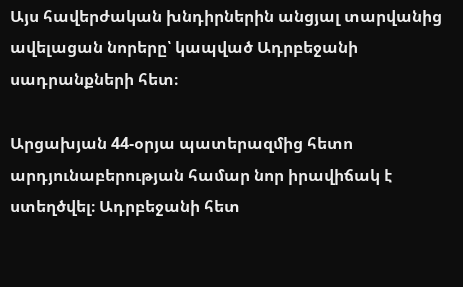Այս հավերժական խնդիրներին անցյալ տարվանից ավելացան նորերը՝ կապված Ադրբեջանի սադրանքների հետ։

Արցախյան 44-օրյա պատերազմից հետո արդյունաբերության համար նոր իրավիճակ է ստեղծվել։ Ադրբեջանի հետ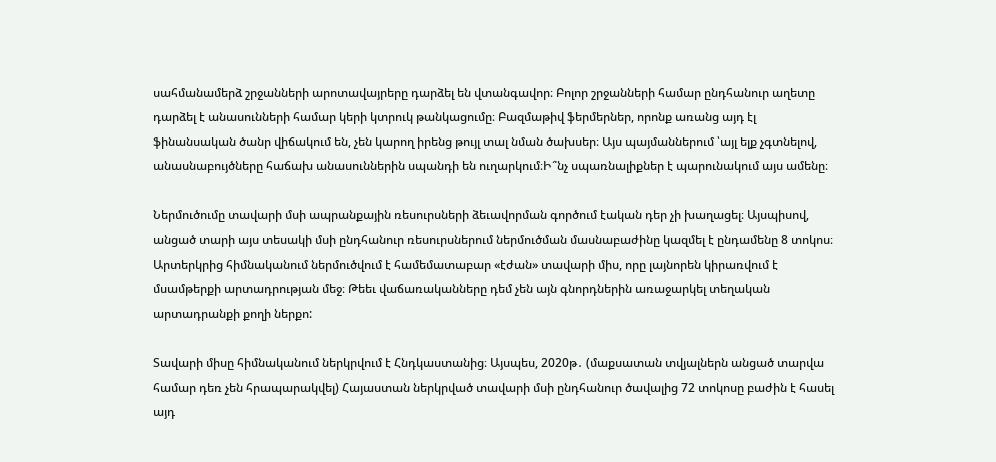սահմանամերձ շրջանների արոտավայրերը դարձել են վտանգավոր։ Բոլոր շրջանների համար ընդհանուր աղետը  դարձել է անասունների համար կերի կտրուկ թանկացումը։ Բազմաթիվ ֆերմերներ, որոնք առանց այդ էլ ֆինանսական ծանր վիճակում են, չեն կարող իրենց թույլ տալ նման ծախսեր։ Այս պայմաններում ՝այլ ելք չգտնելով, անասնաբույծները հաճախ անասուններին սպանդի են ուղարկում։Ի՞նչ սպառնալիքներ է պարունակում այս ամենը։

Ներմուծումը տավարի մսի ապրանքային ռեսուրսների ձեւավորման գործում էական դեր չի խաղացել։ Այսպիսով, անցած տարի այս տեսակի մսի ընդհանուր ռեսուրսներում ներմուծման մասնաբաժինը կազմել է ընդամենը 8 տոկոս։ Արտերկրից հիմնականում ներմուծվում է համեմատաբար «էժան» տավարի միս, որը լայնորեն կիրառվում է մսամթերքի արտադրության մեջ։ Թեեւ վաճառականները դեմ չեն այն գնորդներին առաջարկել տեղական արտադրանքի քողի ներքո:

Տավարի միսը հիմնականում ներկրվում է Հնդկաստանից։ Այսպես, 2020թ․ (մաքսատան տվյալներն անցած տարվա համար դեռ չեն հրապարակվել) Հայաստան ներկրված տավարի մսի ընդհանուր ծավալից 72 տոկոսը բաժին է հասել այդ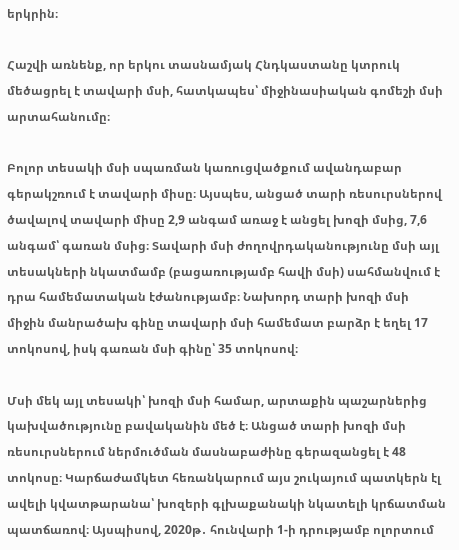երկրին։

Հաշվի առնենք, որ երկու տասնամյակ Հնդկաստանը կտրուկ մեծացրել է տավարի մսի, հատկապես՝ միջինասիական գոմեշի մսի արտահանումը։

Բոլոր տեսակի մսի սպառման կառուցվածքում ավանդաբար գերակշռում է տավարի միսը։ Այսպես, անցած տարի ռեսուրսներով ծավալով տավարի միսը 2,9 անգամ առաջ է անցել խոզի մսից, 7,6 անգամ՝ գառան մսից։ Տավարի մսի ժողովրդականությունը մսի այլ տեսակների նկատմամբ (բացառությամբ հավի մսի) սահմանվում է դրա համեմատական էժանությամբ։ Նախորդ տարի խոզի մսի միջին մանրածախ գինը տավարի մսի համեմատ բարձր է եղել 17 տոկոսով, իսկ գառան մսի գինը՝ 35 տոկոսով։

Մսի մեկ այլ տեսակի՝ խոզի մսի համար, արտաքին պաշարներից կախվածությունը բավականին մեծ է։ Անցած տարի խոզի մսի ռեսուրսներում ներմուծման մասնաբաժինը գերազանցել է 48 տոկոսը։ Կարճաժամկետ հեռանկարում այս շուկայում պատկերն էլ ավելի կվատթարանա՝ խոզերի գլխաքանակի նկատելի կրճատման պատճառով։ Այսպիսով, 2020թ․ հունվարի 1-ի դրությամբ ոլորտում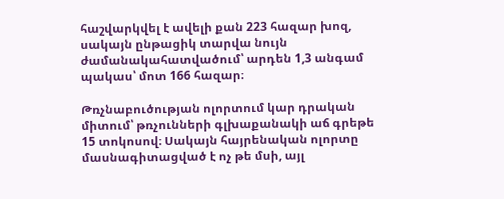հաշվարկվել է ավելի քան 223 հազար խոզ, սակայն ընթացիկ տարվա նույն ժամանակահատվածում՝ արդեն 1,3 անգամ պակաս՝ մոտ 166 հազար։

Թռչնաբուծության ոլորտում կար դրական միտում՝ թռչունների գլխաքանակի աճ գրեթե 15 տոկոսով։ Սակայն հայրենական ոլորտը մասնագիտացված է ոչ թե մսի, այլ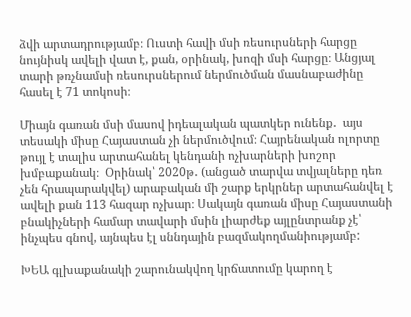ձվի արտադրությամբ։ Ուստի հավի մսի ռեսուրսների հարցը նույնիսկ ավելի վատ է, քան, օրինակ, խոզի մսի հարցը։ Անցյալ տարի թռչնամսի ռեսուրսներում ներմուծման մասնաբաժինը հասել է 71 տոկոսի։

Միայն գառան մսի մասով իդեալական պատկեր ունենք․  այս տեսակի միսը Հայաստան չի ներմուծվում։ Հայրենական ոլորտը թույլ է տալիս արտահանել կենդանի ոչխարների խոշոր խմբաքանակ։  Օրինակ՝ 2020թ․ (անցած տարվա տվյալները դեռ չեն հրապարակվել) արաբական մի շարք երկրներ արտահանվել է ավելի քան 113 հազար ոչխար։ Սակայն գառան միսը Հայաստանի բնակիչների համար տավարի մսին լիարժեք այլընտրանք չէ՝ ինչպես գնով, այնպես էլ սննդային բազմակողմանիությամբ:

ԽԵԱ գլխաքանակի շարունակվող կրճատումը կարող է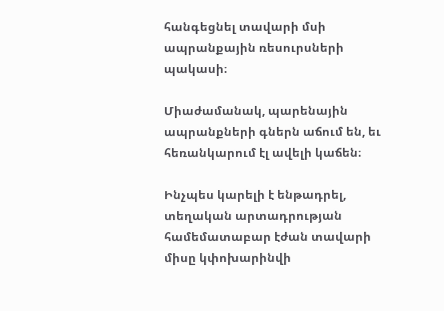հանգեցնել տավարի մսի ապրանքային ռեսուրսների պակասի։

Միաժամանակ, պարենային ապրանքների գներն աճում են, եւ հեռանկարում էլ ավելի կաճեն։

Ինչպես կարելի է ենթադրել, տեղական արտադրության համեմատաբար էժան տավարի միսը կփոխարինվի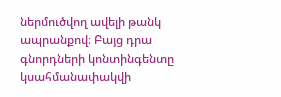ներմուծվող ավելի թանկ ապրանքով։ Բայց դրա գնորդների կոնտինգենտը կսահմանափակվի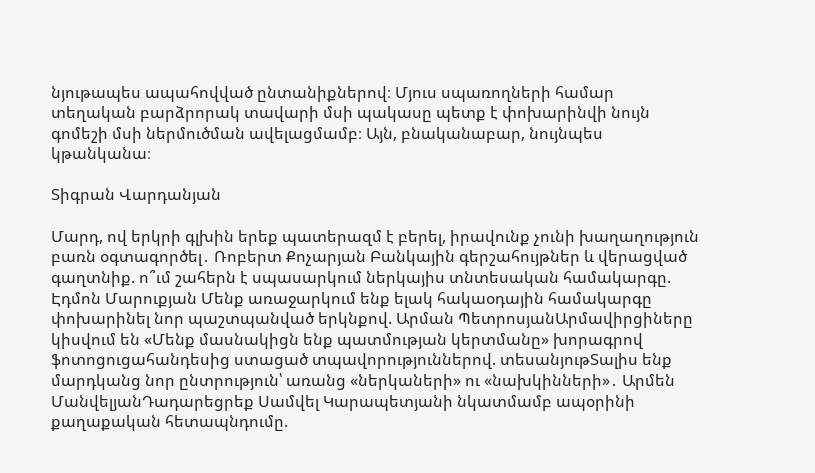նյութապես ապահովված ընտանիքներով։ Մյուս սպառողների համար տեղական բարձրորակ տավարի մսի պակասը պետք է փոխարինվի նույն գոմեշի մսի ներմուծման ավելացմամբ։ Այն, բնականաբար, նույնպես կթանկանա։

Տիգրան Վարդանյան

Մարդ, ով երկրի գլխին երեք պատերազմ է բերել, իրավունք չունի խաղաղություն բառն օգտագործել․ Ռոբերտ Քոչարյան Բանկային գերշահույթներ և վերացված գաղտնիք. ո՞ւմ շահերն է սպասարկում ներկայիս տնտեսական համակարգը. Էդմոն Մարուքյան Մենք առաջարկում ենք ելակ հակաօդային համակարգը փոխարինել նոր պաշտպանված երկնքով. Արման ՊետրոսյանԱրմավիրցիները կիսվում են «Մենք մասնակիցն ենք պատմության կերտմանը» խորագրով ֆոտոցուցահանդեսից ստացած տպավորություններով. տեսանյութՏալիս ենք մարդկանց նոր ընտրություն՝ առանց «ներկաների» ու «նախկինների»․ Արմեն ՄանվելյանԴադարեցրեք Սամվել Կարապետյանի նկատմամբ ապօրինի քաղաքական հետապնդումը.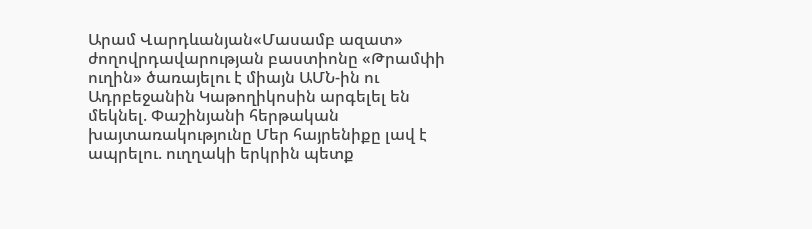Արամ Վարդևանյան«Մասամբ ազատ» ժողովրդավարության բաստիոնը «Թրամփի ուղին» ծառայելու է միայն ԱՄՆ-ին ու Ադրբեջանին Կաթողիկոսին արգելել են մեկնել. Փաշինյանի հերթական խայտառակությունը Մեր հայրենիքը լավ է ապրելու. ուղղակի երկրին պետք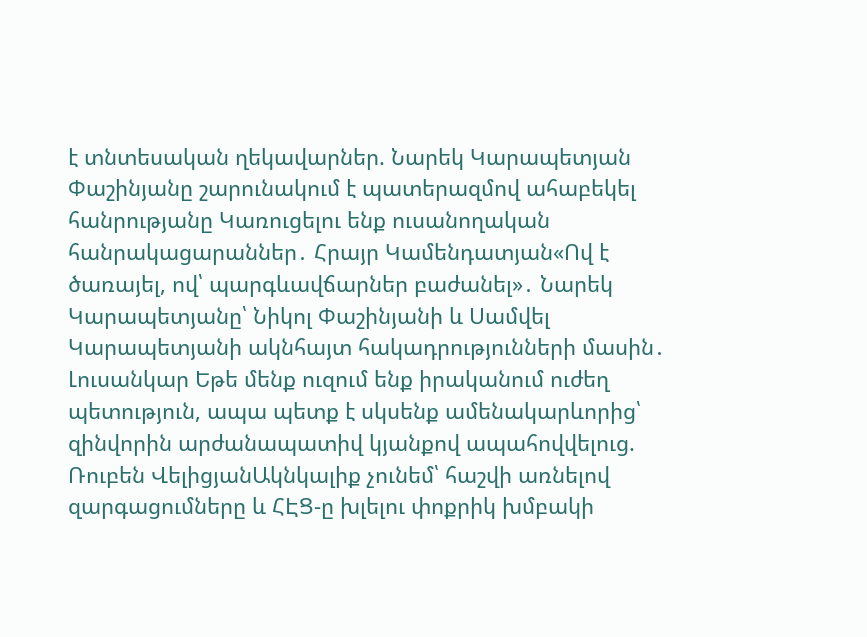է տնտեսական ղեկավարներ. Նարեկ Կարապետյան Փաշինյանը շարունակում է պատերազմով ահաբեկել հանրությանը Կառուցելու ենք ուսանողական հանրակացարաններ․ Հրայր Կամենդատյան«Ով է ծառայել, ով՝ պարգևավճարներ բաժանել»․ Նարեկ Կարապետյանը՝ Նիկոլ Փաշինյանի և Սամվել Կարապետյանի ակնհայտ հակադրությունների մասին․ Լուսանկար Եթե մենք ուզում ենք իրականում ուժեղ պետություն, ապա պետք է սկսենք ամենակարևորից՝ զինվորին արժանապատիվ կյանքով ապահովվելուց. Ռուբեն ՎելիցյանԱկնկալիք չունեմ՝ հաշվի առնելով զարգացումները և ՀԷՑ-ը խլելու փոքրիկ խմբակի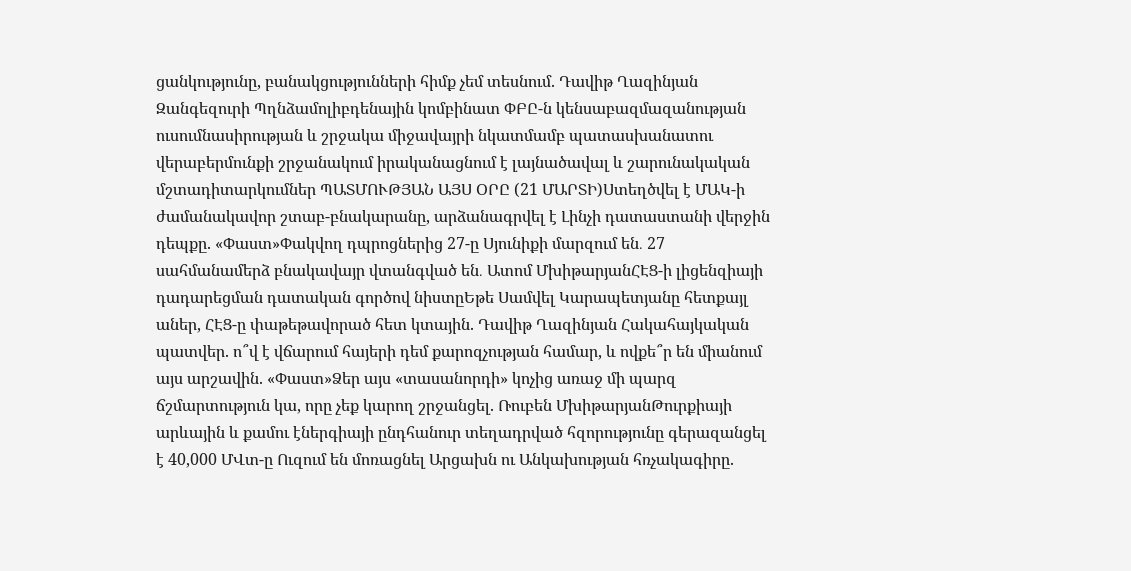ցանկությունը, բանակցությունների հիմք չեմ տեսնում. Դավիթ Ղազինյան Զանգեզուրի Պղնձամոլիբդենային կոմբինատ ՓԲԸ-ն կենսաբազմազանության ուսումնասիրության և շրջակա միջավայրի նկատմամբ պատասխանատու վերաբերմունքի շրջանակում իրականացնում է լայնածավալ և շարունակական մշտադիտարկումներ ՊԱՏՄՈՒԹՅԱՆ ԱՅՍ ՕՐԸ (21 ՄԱՐՏԻ)Ստեղծվել է ՄԱԿ-ի ժամանակավոր շտաբ-բնակարանը, արձանագրվել է Լինչի դատաստանի վերջին դեպքը. «Փաստ»Փակվող դպրոցներից 27-ը Սյունիքի մարզում են․ 27 սահմանամերձ բնակավայր վտանգված են․ Ատոմ ՄխիթարյանՀԷՑ-ի լիցենզիայի դադարեցման դատական գործով նիստըԵթե Սամվել Կարապետյանը հետքայլ աներ, ՀԷՑ-ը փաթեթավորած հետ կտային. Դավիթ Ղազինյան Հակահայկական պատվեր. ո՞վ է վճարում հայերի դեմ քարոզչության համար, և ովքե՞ր են միանում այս արշավին. «Փաստ»Ձեր այս «տասանորդի» կոչից առաջ մի պարզ ճշմարտություն կա, որը չեք կարող շրջանցել. Ռուբեն ՄխիթարյանԹուրքիայի արևային և քամու էներգիայի ընդհանուր տեղադրված հզորությունը գերազանցել է 40,000 ՄՎտ-ը Ուզում են մոռացնել Արցախն ու Անկախության հռչակագիրը.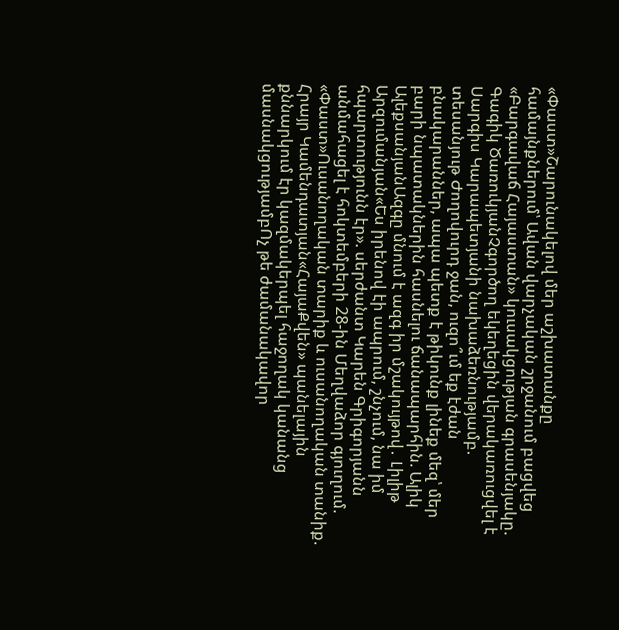«Փաստ»Շարունակելով մեր աշխատանքը համայնքներում՝ Ավան վարչական շրջանում բացվեց «Բարգավաճ Հայաստան» կուսակցության գրասենյակը. Գագիկ ԾառուկյանՉգործող եկեղեցին վերակառուցվել է Սարգիս Կարապետյանի նախաձեռնությամբ. տեսանյութ Ժողովուրդ ջան, ուզո՞ւմ եք էժան բնակարաններ, ապա պետք է թիկունք լինեք մեզ՝ մեր բարի նպատակներին հասնելու ճանապարհին. Ալիկ ԱլեքսանյանԱզգը մնում է ազգ իր մշակույթով․ Լիլիթ Արզումանյան«Ես իրենով էի ապրում, շնչում, նա իմ հպարտությունն էր». սերժանտ Կարեն Գրիգորյանն անմահացել է հոկտեմբերի 28-ին Մեղվաձոր գյուղում. «Փաստ»Ուսանողական տարիք և ուսանողական տանիք. Հրայր Կամենդատյան«ՀայաՔվեն» պանելային քննարկում էր կազմակերպել հաջողակ կանանց մասնակցությամբՈչ թե ժամանակավոր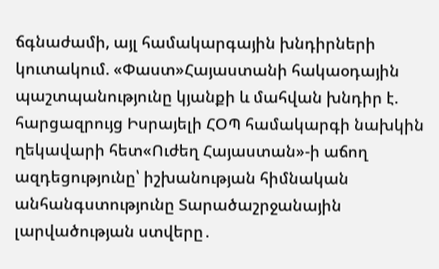ճգնաժամի, այլ համակարգային խնդիրների կուտակում. «Փաստ»Հայաստանի հակաօդային պաշտպանությունը կյանքի և մահվան խնդիր է. հարցազրույց Իսրայելի ՀՕՊ համակարգի նախկին ղեկավարի հետ«Ուժեղ Հայաստան»-ի աճող ազդեցությունը՝ իշխանության հիմնական անհանգստությունը Տարածաշրջանային լարվածության ստվերը․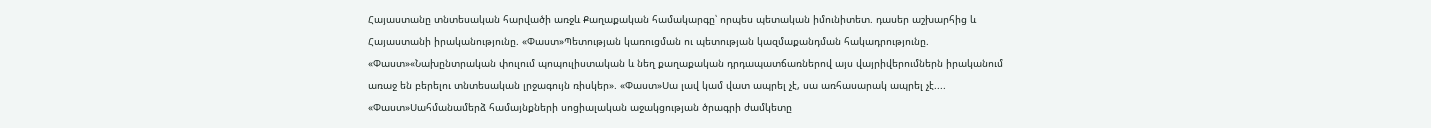Հայաստանը տնտեսական հարվածի առջև Քաղաքական համակարգը՝ որպես պետական իմունիտետ. դասեր աշխարհից և Հայաստանի իրականությունը. «Փաստ»Պետության կառուցման ու պետության կազմաքանդման հակադրությունը. «Փաստ»«Նախընտրական փուլում պոպուլիստական և նեղ քաղաքական դրդապատճառներով այս վայրիվերումներն իրականում առաջ են բերելու տնտեսական լրջագույն ռիսկեր». «Փաստ»Սա լավ կամ վատ ապրել չէ, սա առհասարակ ապրել չէ.... «Փաստ»Սահմանամերձ համայնքների սոցիալական աջակցության ծրագրի ժամկետը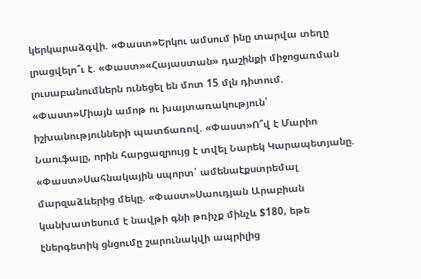կերկարաձգվի. «Փաստ»Երկու ամսում ինը տարվա տեղը լրացվելո՞ւ է. «Փաստ»«Հայաստան» դաշինքի միջոցառման լուսաբանումներն ունեցել են մոտ 15 մլն դիտում. «Փաստ»Միայն ամոթ ու խայտառակություն՝ իշխանությունների պատճառով. «Փաստ»Ո՞վ է Մարիո Նաուֆալը, որին հարցազրույց է տվել Նարեկ Կարապետյանը. «Փաստ»Սահնակային սպորտ՝ ամենաէքստրեմալ մարզաձևերից մեկը. «Փաստ»Սաուդյան Արաբիան կանխատեսում է նավթի գնի թռիչք մինչև $180, եթե էներգետիկ ցնցումը շարունակվի ապրիլից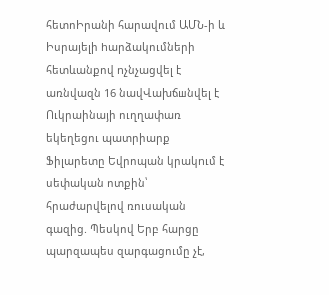հետոԻրանի հարավում ԱՄՆ-ի և Իսրայելի hարձակումների հետևանքով nչնչացվել է առնվազն 16 նավՎախճшնվել է Ուկրաինայի ուղղափառ եկեղեցու պատրիարք Ֆիլարետը Եվրոպան կրակnւմ է սեփական ոտքին՝ հրաժարվելով ռուսական գազից. Պեսկով Երբ հարցը պարզապես զարգացումը չէ,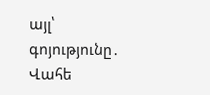այլ՝ գոյությունը․ Վահե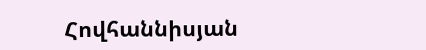Հովհաննիսյան